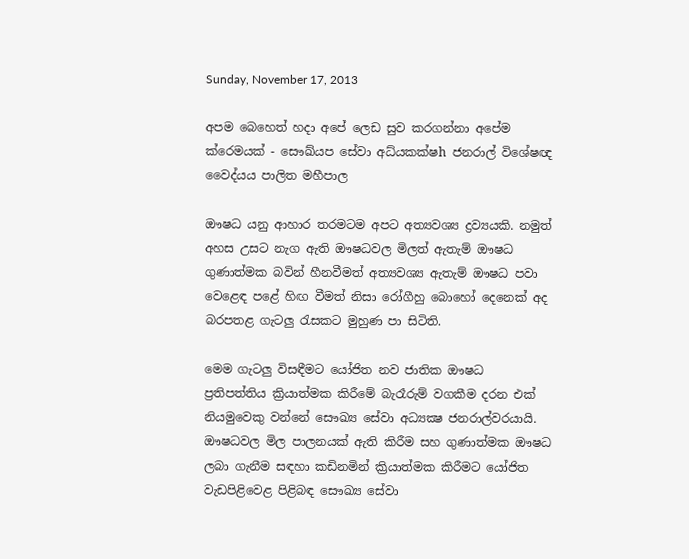Sunday, November 17, 2013

අපම බෙහෙත් හදා අපේ ලෙඩ සුව කරගන්නා අපේම ක්රෙමයක්‌ - සෞඛ්යප සේවා අධ්යකක්ෂh ජනරාල් විශේෂඥ වෛද්යය පාලිත මහීපාල

ඖෂධ යනු ආහාර තරමටම අපට අත්‍යවශ්‍ය ද්‍රව්‍යයකි. නමුත් අහස උසට නැග ඇති ඖෂධවල මිලත් ඇතැම් ඖෂධ ගුණාත්මක බවින් හීනවීමත් අත්‍යවශ්‍ය ඇතැම් ඖෂධ පවා වෙළෙඳ පළේ හිඟ වීමත් නිසා රෝගීහු බොහෝ දෙනෙක්‌ අද බරපතළ ගැටලු රැසකට මුහුණ පා සිටිති.

මෙම ගැටලු විසඳීමට යෝජිත නව ජාතික ඖෂධ ප්‍රතිපත්තිය ක්‍රියාත්මක කිරීමේ බැරෑරුම් වගකීම දරන එක්‌ නියමුවෙකු වන්නේ සෞඛ්‍ය සේවා අධ්‍යක්‍ෂ ජනරාල්වරයායි. ඖෂධවල මිල පාලනයක්‌ ඇති කිරීම සහ ගුණාත්මක ඖෂධ ලබා ගැනීම සඳහා කඩිනමින් ක්‍රියාත්මක කිරීමට යෝජිත වැඩපිළිවෙළ පිළිබඳ සෞඛ්‍ය සේවා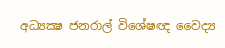අධ්‍යක්‍ෂ ජනරාල් විශේෂඥ වෛද්‍ය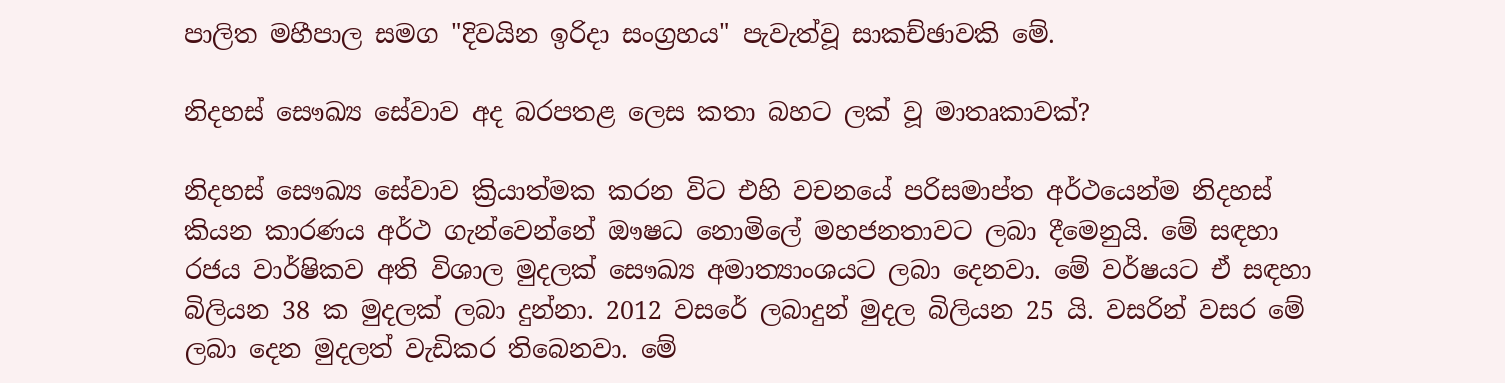පාලිත මහීපාල සමග "දිවයින ඉරිදා සංග්‍රහය" පැවැත්වූ සාකච්ඡාවකි මේ.

නිදහස්‌ සෞඛ්‍ය සේවාව අද බරපතළ ලෙස කතා බහට ලක්‌ වූ මාතෘකාවක්‌?

නිදහස්‌ සෞඛ්‍ය සේවාව ක්‍රියාත්මක කරන විට එහි වචනයේ පරිසමාප්ත අර්ථයෙන්ම නිදහස්‌ කියන කාරණය අර්ථ ගැන්වෙන්නේ ඖෂධ නොමිලේ මහජනතාවට ලබා දීමෙනුයි. මේ සඳහා රජය වාර්ෂිකව අති විශාල මුදලක්‌ සෞඛ්‍ය අමාත්‍යාංශයට ලබා දෙනවා. මේ වර්ෂයට ඒ සඳහා බිලියන 38 ක මුදලක්‌ ලබා දුන්නා. 2012 වසරේ ලබාදුන් මුදල බිලියන 25 යි. වසරින් වසර මේ ලබා දෙන මුදලත් වැඩිකර තිබෙනවා. මේ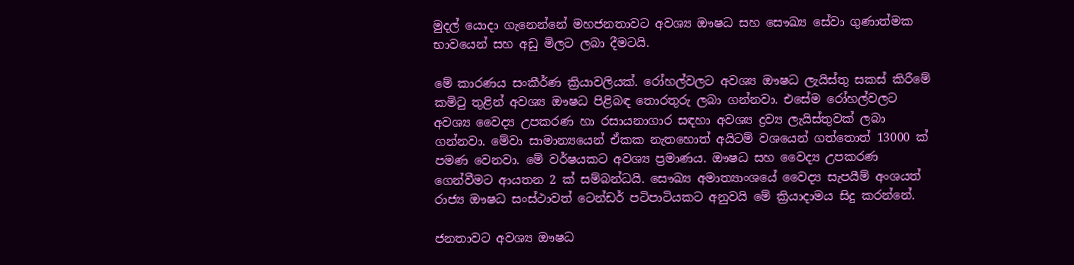මුදල් යොදා ගැනෙන්නේ මහජනතාවට අවශ්‍ය ඖෂධ සහ සෞඛ්‍ය සේවා ගුණාත්මක භාවයෙන් සහ අඩු මිලට ලබා දීමටයි.

මේ කාරණය සංකීර්ණ ක්‍රියාවලියක්‌. රෝහල්වලට අවශ්‍ය ඖෂධ ලැයිස්‌තු සකස්‌ කිරීමේ කමිටු තුළින් අවශ්‍ය ඖෂධ පිළිබඳ තොරතුරු ලබා ගන්නවා. එසේම රෝහල්වලට අවශ්‍ය වෛද්‍ය උපකරණ හා රසායනාගාර සඳහා අවශ්‍ය ද්‍රව්‍ය ලැයිස්‌තුවක්‌ ලබා ගන්නවා. මේවා සාමාන්‍යයෙන් ඒකක නැතහොත් අයිටම් වශයෙන් ගත්තොත් 13000 ක්‌ පමණ වෙනවා. මේ වර්ෂයකට අවශ්‍ය ප්‍රමාණය. ඖෂධ සහ වෛද්‍ය උපකරණ ගෙන්වීමට ආයතන 2 ක්‌ සම්බන්ධයි. සෞඛ්‍ය අමාත්‍යාංශයේ වෛද්‍ය සැපයීම් අංශයත් රාජ්‍ය ඖෂධ සංස්‌ථාවත් ටෙන්ඩර් පටිපාටියකට අනුවයි මේ ක්‍රියාදාමය සිදු කරන්නේ.

ජනතාවට අවශ්‍ය ඖෂධ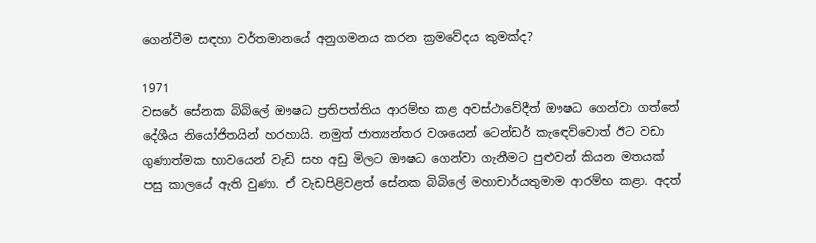ගෙන්වීම සඳහා වර්තමානයේ අනුගමනය කරන ක්‍රමවේදය කුමක්‌ද?

1971
වසරේ සේනක බිබිලේ ඖෂධ ප්‍රතිපත්තිය ආරම්භ කළ අවස්‌ථාවේදීත් ඖෂධ ගෙන්වා ගත්තේ දේශීය නියෝජිතයින් හරහායි. නමුත් ජාත්‍යන්තර වශයෙන් ටෙන්ඩර් කැඳෙව්වොත් ඊට වඩා ගුණාත්මක භාවයෙන් වැඩි සහ අඩු මිලට ඖෂධ ගෙන්වා ගැනීමට පුළුවන් කියන මතයක්‌ පසු කාලයේ ඇති වුණා. ඒ වැඩපිළිවළත් සේනක බිබිලේ මහාචාර්යතුමාම ආරම්භ කළා. අදත්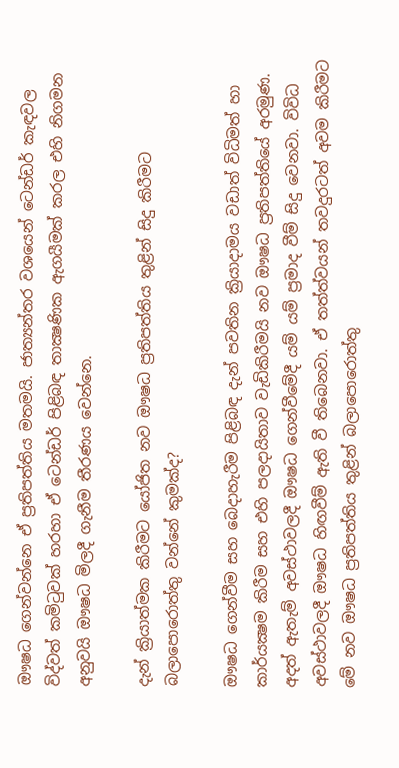ඖෂධ ගෙන්වන්නෙ ඒ ප්‍රතිපත්තිය මතමයි. ජාත්‍යන්තර වශයෙන් ටෙන්ඩර් කැඳවල විද්වත් කමිටුවක්‌ හරහා ඒ ටෙන්ඩර් පිළිබඳ තාක්‍ෂණික ඇගයීමක්‌ කරල එහි නිගමන අනුවයි ඖෂධ මිලදී ගැනීම තීරණය වෙන්නෙ.

දැන් ක්‍රියාත්මක කිරීමට යෝජිත නව ඖෂධ ප්‍රතිපත්තිය තුළින් සිදු කිරීමට බලාපොරොත්තු වන්නේ කුමක්‌ද?

ඖෂධ ගෙන්වීම සහ බෙදාහැරීම පිළිබඳ දැන් පවතින ක්‍රියාදාමය වඩාත් විධිමත් හා කාර්යක්‍ෂම කිරීම සහ එහි පලදායිතාව වැඩිකිරීමයි නව ඖෂධ ප්‍රතිපත්තියේ අරමුණ. අදත් ඇතැම් අවස්‌ථාවලදී ඖෂධ ගෙන්වීමේදී යම් යම් ප්‍රමාද වීම් සිදු වෙනවා. විවිධ අවස්‌ථාවලදී ඖෂධ හිඟවීම් ඇති වී තිබෙනවා. ඒ තත්ත්වයන් තවදුරටත් අවම කිරීමට මේ නව ඖෂධ ප්‍රතිපත්තිය තුළින් බලාපොරොත්තු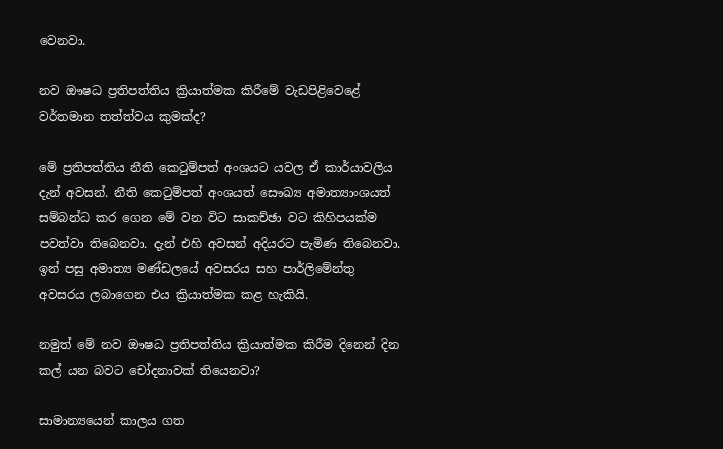වෙනවා.

නව ඖෂධ ප්‍රතිපත්තිය ක්‍රියාත්මක කිරීමේ වැඩපිළිවෙළේ වර්තමාන තත්ත්වය කුමක්‌ද?

මේ ප්‍රතිපත්තිය නීති කෙටුම්පත් අංශයට යවල ඒ කාර්යාවලිය දැන් අවසන්. නීති කෙටුම්පත් අංශයත් සෞඛ්‍ය අමාත්‍යාංශයත් සම්බන්ධ කර ගෙන මේ වන විට සාකච්ඡා වට කිහිපයක්‌ම පවත්වා තිබෙනවා. දැන් එහි අවසන් අදියරට පැමිණ තිබෙනවා. ඉන් පසු අමාත්‍ය මණ්‌ඩලයේ අවසරය සහ පාර්ලිමේන්තු අවසරය ලබාගෙන එය ක්‍රියාත්මක කළ හැකියි.

නමුත් මේ නව ඖෂධ ප්‍රතිපත්තිය ක්‍රියාත්මක කිරීම දිනෙන් දින කල් යන බවට චෝදනාවක්‌ තියෙනවා?

සාමාන්‍යයෙන් කාලය ගත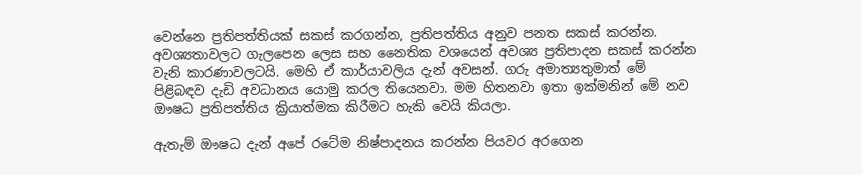වෙන්නෙ ප්‍රතිපත්තියක්‌ සකස්‌ කරගන්න, ප්‍රතිපත්තිය අනුව පනත සකස්‌ කරන්න. අවශ්‍යතාවලට ගැලපෙන ලෙස සහ නෛතික වශයෙන් අවශ්‍ය ප්‍රතිපාදන සකස්‌ කරන්න වැනි කාරණාවලටයි. මෙහි ඒ කාර්යාවලිය දැන් අවසන්. ගරු අමාත්‍යතුමාත් මේ පිළිබඳව දැඩි අවධානය යොමු කරල තියෙනවා. මම හිතනවා ඉතා ඉක්‌මනින් මේ නව ඖෂධ ප්‍රතිපත්තිය ක්‍රියාත්මක කිරීමට හැකි වෙයි කියලා.

ඇතැම් ඖෂධ දැන් අපේ රටේම නිෂ්පාදනය කරන්න පියවර අරගෙන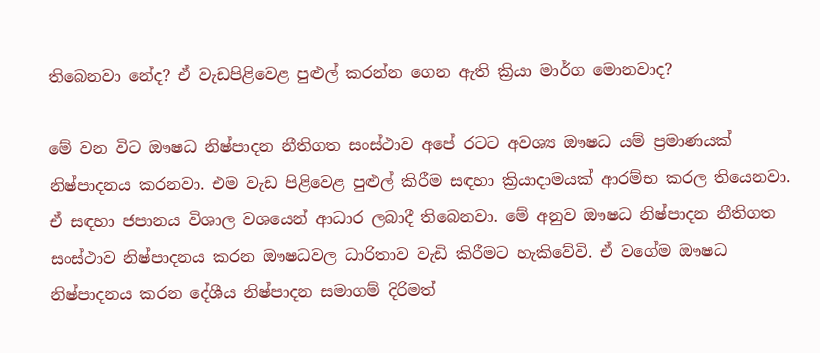තිබෙනවා නේද? ඒ වැඩපිළිවෙළ පුළුල් කරන්න ගෙන ඇති ක්‍රියා මාර්ග මොනවාද?

මේ වන විට ඖෂධ නිෂ්පාදන නීතිගත සංස්‌ථාව අපේ රටට අවශ්‍ය ඖෂධ යම් ප්‍රමාණයක්‌ නිෂ්පාදනය කරනවා. එම වැඩ පිළිවෙළ පුළුල් කිරීම සඳහා ක්‍රියාදාමයක්‌ ආරම්භ කරල තියෙනවා. ඒ සඳහා ජපානය විශාල වශයෙන් ආධාර ලබාදී තිබෙනවා. මේ අනුව ඖෂධ නිෂ්පාදන නීතිගත සංස්‌ථාව නිෂ්පාදනය කරන ඖෂධවල ධාරිතාව වැඩි කිරීමට හැකිවේවි. ඒ වගේම ඖෂධ නිෂ්පාදනය කරන දේශීය නිෂ්පාදන සමාගම් දිරිමත්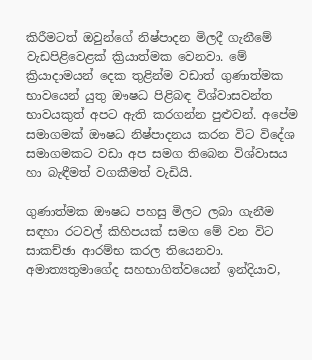කිරීමටත් ඔවුන්ගේ නිෂ්පාදන මිලදී ගැනීමේ වැඩපිළිවෙළක්‌ ක්‍රියාත්මක වෙනවා. මේ ක්‍රියාදාමයන් දෙක තුළින්ම වඩාත් ගුණාත්මක භාවයෙන් යුතු ඖෂධ පිළිබඳ විශ්වාසවන්ත භාවයකුත් අපට ඇති කරගන්න පුළුවන්. අපේම සමාගමක්‌ ඖෂධ නිෂ්පාදනය කරන විට විදේශ සමාගමකට වඩා අප සමග තිබෙන විශ්වාසය හා බැඳීමත් වගකීමත් වැඩියි.

ගුණාත්මක ඖෂධ පහසු මිලට ලබා ගැනීම සඳහා රටවල් කිහිපයක්‌ සමග මේ වන විට සාකච්ඡා ආරම්භ කරල තියෙනවා. අමාත්‍යතුමාගේද සහභාගිත්වයෙන් ඉන්දියාව,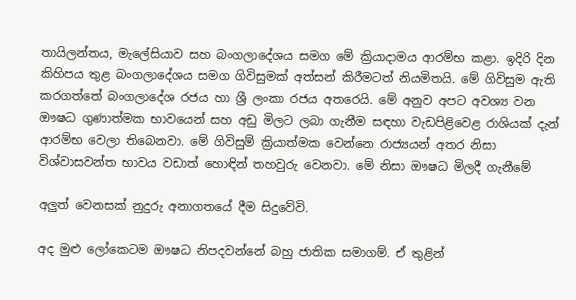තායිලන්තය, මැලේසියාව සහ බංගලාදේශය සමග මේ ක්‍රියාදාමය ආරම්භ කළා. ඉදිරි දින කිහිපය තුළ බංගලාදේශය සමග ගිවිසුමක්‌ අත්සන් කිරීමටත් නියමිතයි. මේ ගිවිසුම ඇති කරගත්තේ බංගලාදේශ රජය හා ශ්‍රී ලංකා රජය අතරෙයි. මේ අනුව අපට අවශ්‍ය වන ඖෂධ ගුණාත්මක භාවයෙන් සහ අඩු මිලට ලබා ගැනීම සඳහා වැඩපිළිවෙළ රාශියක්‌ දැන් ආරම්භ වෙලා තිබෙනවා. මේ ගිවිසුම් ක්‍රියාත්මක වෙන්නෙ රාජ්‍යයන් අතර නිසා විශ්වාසවන්ත භාවය වඩාත් හොඳින් තහවුරු වෙනවා. මේ නිසා ඖෂධ මිලදී ගැනීමේ

අලුත් වෙනසක්‌ නුදුරු අනාගතයේ දීම සිදුවේවි.

අද මුළු ලෝකෙටම ඖෂධ නිපදවන්නේ බහු ජාතික සමාගම්. ඒ තුළින්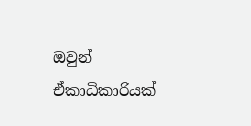ඔවුන් ඒකාධිකාරියක්‌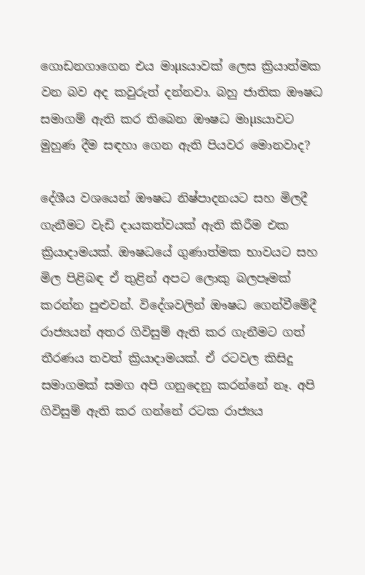ගොඩනගාගෙන එය මාµsයාවක්‌ ලෙස ක්‍රියාත්මක වන බව අද කවුරුත් දන්නවා. බහු ජාතික ඖෂධ සමාගම් ඇති කර තිබෙන ඖෂධ මාµsයාවට මුහුණ දීම සඳහා ගෙන ඇති පියවර මොනවාද?

දේශීය වශයෙන් ඖෂධ නිෂ්පාදනයට සහ මිලදී ගැනීමට වැඩි දායකත්වයක්‌ ඇති කිරීම එක ක්‍රියාදාමයක්‌. ඖෂධයේ ගුණාත්මක භාවයට සහ මිල පිළිබඳ ඒ තුළින් අපට ලොකු බලපෑමක්‌ කරන්න පුළුවන්. විදේශවලින් ඖෂධ ගෙන්වීමේදී රාජ්‍යයන් අතර ගිවිසුම් ඇති කර ගැනීමට ගත් තීරණය තවත් ක්‍රියාදාමයක්‌. ඒ රටවල කිසිදු සමාගමක්‌ සමග අපි ගනුදෙනු කරන්නේ නෑ. අපි ගිවිසුම් ඇති කර ගන්නේ රටක රාජ්‍යය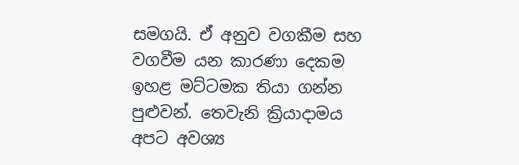සමගයි. ඒ අනුව වගකීම සහ වගවීම යන කාරණා දෙකම ඉහළ මට්‌ටමක තියා ගන්න පුළුවන්. තෙවැනි ක්‍රියාදාමය අපට අවශ්‍ය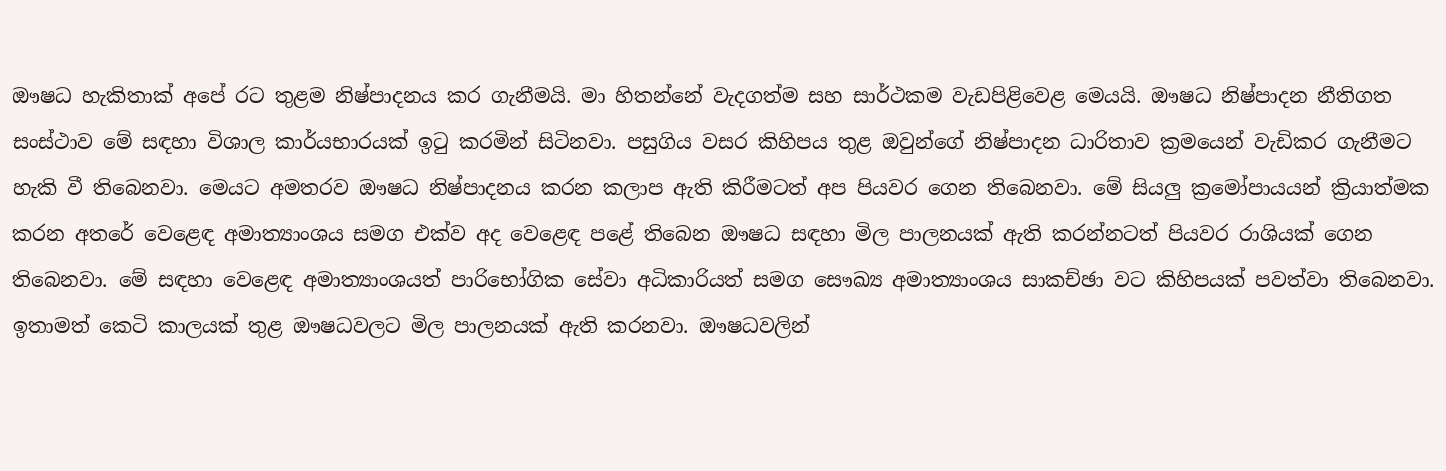ඖෂධ හැකිතාක්‌ අපේ රට තුළම නිෂ්පාදනය කර ගැනීමයි. මා හිතන්නේ වැදගත්ම සහ සාර්ථකම වැඩපිළිවෙළ මෙයයි. ඖෂධ නිෂ්පාදන නීතිගත සංස්‌ථාව මේ සඳහා විශාල කාර්යභාරයක්‌ ඉටු කරමින් සිටිනවා. පසුගිය වසර කිහිපය තුළ ඔවුන්ගේ නිෂ්පාදන ධාරිතාව ක්‍රමයෙන් වැඩිකර ගැනීමට හැකි වී තිබෙනවා. මෙයට අමතරව ඖෂධ නිෂ්පාදනය කරන කලාප ඇති කිරීමටත් අප පියවර ගෙන තිබෙනවා. මේ සියලු ක්‍රමෝපායයන් ක්‍රියාත්මක කරන අතරේ වෙළෙඳ අමාත්‍යාංශය සමග එක්‌ව අද වෙළෙඳ පළේ තිබෙන ඖෂධ සඳහා මිල පාලනයක්‌ ඇති කරන්නටත් පියවර රාශියක්‌ ගෙන තිබෙනවා. මේ සඳහා වෙළෙඳ අමාත්‍යාංශයත් පාරිභෝගික සේවා අධිකාරියත් සමග සෞඛ්‍ය අමාත්‍යාංශය සාකච්ඡා වට කිහිපයක්‌ පවත්වා තිබෙනවා. ඉතාමත් කෙටි කාලයක්‌ තුළ ඖෂධවලට මිල පාලනයක්‌ ඇති කරනවා. ඖෂධවලින්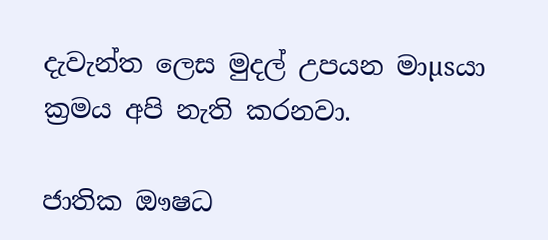දැවැන්ත ලෙස මුදල් උපයන මාµsයා ක්‍රමය අපි නැති කරනවා.

ජාතික ඖෂධ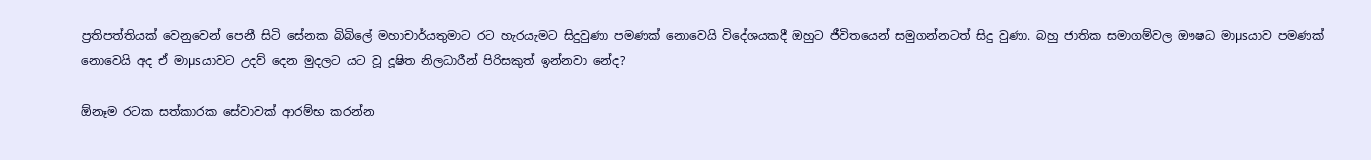ප්‍රතිපත්තියක්‌ වෙනුවෙන් පෙනී සිටි සේනක බිබිලේ මහාචාර්යතුමාට රට හැරයැමට සිදුවුණා පමණක්‌ නොවෙයි විදේශයකදී ඔහුට ජීවිතයෙන් සමුගන්නටත් සිදු වුණා. බහු ජාතික සමාගම්වල ඖෂධ මාµsයාව පමණක්‌ නොවෙයි අද ඒ මාµsයාවට උදව් දෙන මුදලට යට වූ දූෂිත නිලධාරීන් පිරිසකුත් ඉන්නවා නේද?

ඕනෑම රටක සත්කාරක සේවාවක්‌ ආරම්භ කරන්න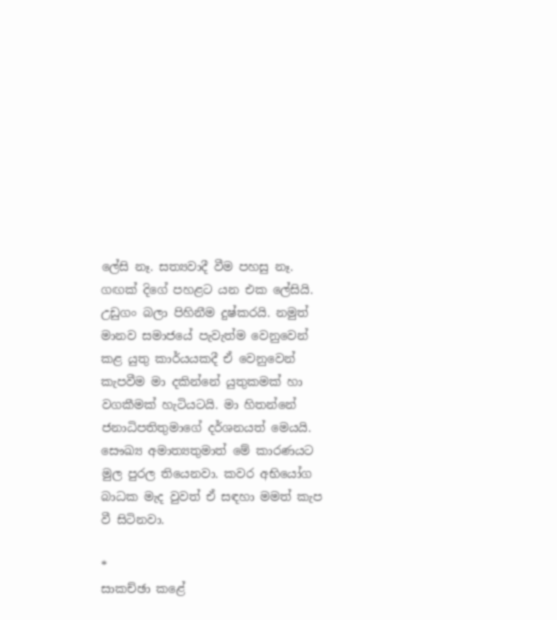ලේසි නෑ. සත්‍යවාදී වීම පහසු නෑ. ගඟක්‌ දිගේ පහළට යන එක ලේසියි. උඩුගං බලා පිහිනීම දුෂ්කරයි. නමුත් මානව සමාජයේ පැවැත්ම වෙනුවෙන් කළ යුතු කාර්යයකදී ඒ වෙනුවෙන් කැපවීම මා දකින්නේ යුතුකමක්‌ හා වගකීමක්‌ හැටියටයි. මා හිතන්නේ ජනාධිපතිතුමාගේ දර්ශනයත් මෙයයි. සෞඛ්‍ය අමාත්‍යතුමාත් මේ කාරණයට මුල පුරල තියෙනවා. කවර අභියෝග බාධක මැද වුවත් ඒ සඳහා මමත් කැප වී සිටිනවා.

*
සාකච්ඡා කළේ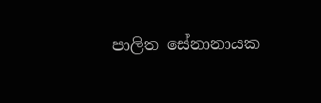පාලිත සේනානායක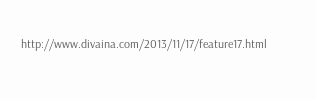http://www.divaina.com/2013/11/17/feature17.html